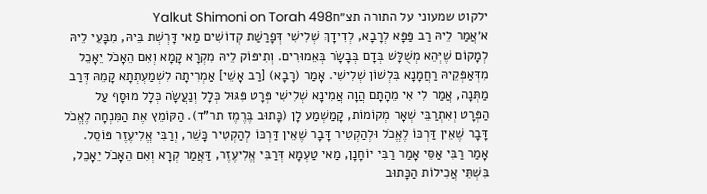ילקוט שמעוני על התורה תצ״חYalkut Shimoni on Torah 498
א׳אֲמַר לֵיהּ רַב פַּפָּא לְרָבָא, לְדִידָךְ שְׁלִישִׁי דְּפָרַשַׁת קְדוֹשִׁים מַאי דָּרְשְׁת בֵּיהּ, מִבָּעֵי לֵיהּ לְמָקוֹם שֶׁיְּהֵא מְשֻׁלָּשׁ בְּדָם בְּבָשָׂר בְּאֵמוּרִים. וְתִיפּוֹק לֵיהּ מִקְרָא קָמָא וְאִם הֵאָכֹל יֵאָכֵל מִדְּאַפְּקֵיהּ רַחֲמָנָא בִּלְשׁוֹן שְׁלִישִׁי. אָמַר (רָבָא) [רַב אָשֵׁי] אַמְרִיתָה לִשְׁמַעְתְתָא קָמֵהּ דְּרַב מַתְּנָה, אֲמַר לִי אִי מֵהָתָם הֲוָה אֲמִינָא שְׁלִישִׁי פְּרָט פִּגּוּל כְּלָל וְנַעֲשָׂה כְּלָל מוּסָף עַל הַפְּרָט וְאִתְרַבֵּי שְׁאָר מְקוֹמוֹת, קָמַשְׁמַע לָן (כָּתוּב בֶּרֶמֶז תר"ד). הַקּוֹמֵץ אֶת הַמִּנְחָה לֶאֱכֹל דָּבָר שֶׁאֵין דַּרְכּוֹ לֶאֱכֹל וּלְהַקְטִיר דָּבָר שֶׁאֵין דַּרְכּוֹ לְהַקְטִיר כָּשֵׁר, וְרַבִּי אֱלִיעֶזֶר פּוֹסֵל. אָמַר רַבִּי אַסֵּי אָמַר רַבִּי יוֹחָנָן, מַאי טַעְמָא דְּרַבִּי אֱלִיעֶזֶר, דַּאֲמַר קְרָא וְאִם הֵאָכֹל יֵאָכֵל, בִּשְׁתֵּי אֲכִילוֹת הַכָּתוּב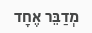מְדַבֵּר אֶחָד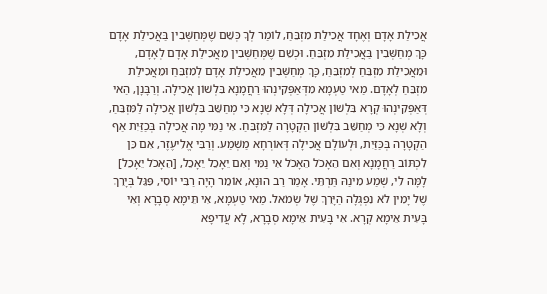אֲכִילַת אָדָם וְאֶחָד אֲכִילַת מִזְבֵּחַ, לוֹמַר לְךָ כְּשֵׁם שֶׁמְּחַשְּׁבִין בַּאֲכִילַת אָדָם כָּךְ מְחַשְּׁבִין בַּאֲכִילַת מִזְבֵּחַ. וּכְשֵׁם שֶׁמְּחַשְּׁבִין מֵאֲכִילַת אָדָם לְאָדָם, וּמֵאֲכִילַת מִזְבֵּחַ לְמִזְבֵּחַ, כָּךְ מְחַשְּׁבִין מֵאֲכִילַת אָדָם לְמִזְבֵּחַ וּמֵאֲכִילַת מִזְבֵּחַ לְאָדָם. מַאי טַעְמָא מִדְּאַפְּקִינְהוּ רַחֲמָנָא בִּלְשׁוֹן אֲכִילָה. וְרַבָּנָן, הַאי דְּאַפְּקִינְהוּ קְרָא בִּלְשׁוֹן אֲכִילָה דְּלָא שְׁנָא כִּי מְחַשֵּׁב בִּלְשׁוֹן אֲכִילָה לַמִּזְבֵּחַ, וְלָא שְׁנָא כִּי מְחַשֵּׁב בִּלְשׁוֹן הַקְטָרָה לַמִּזְבֵּחַ. אִי נַמִּי מָה אֲכִילָה בְּכַזַּיִת אַף הַקְטָרָה בְּכַּזַּיִת, וּלְעוֹלָם אֲכִילָה דְּאוֹרְחָא מַשְׁמַע. וְרַבִּי אֱלִיעֶזֶר, אִם כֵּן לִכְתּוֹב רַחֲמָנָא וְאִם הֵאָכֹל הֵאָכֹל אִי נַמִּי וְאִם יֵאָכֵל יֵאָכֵל, [הֵאָכֹל יֵאָכֵל] לָמָּה לִי, שְׁמַע מִינַהּ תַּרְתֵּי. אָמַר רַב הוּנָא, אוֹמֵר הָיָה רַבִּי יוֹסִי, פִּגֵּל בְּיָרֵךְ שֶׁל יָמִין לֹא נִפְגְּלָה הַיָּרֵךְ שֶׁל שְׂמֹאל. מַאי טַעְמָא, אִי תֵּימָא סְבָרָא וְאִי בָּעִית אֵימָא קְרָא. אִי בָּעִית אֵימָא סְבָרָא, לָא עֲדִיפָא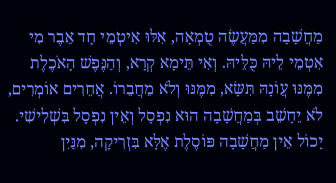מַחֲשָׁבָה מִמַּעֲשֶׂה טֻמְאָה, אִלּוּ אִיטְמֵי חָד אֵבֶר מִי אִטְמֵי לֵיהּ כֻּלֵּיהּ. וְאִי תֵּימָא קְרָא, וְהַנֶּפֶשׁ הָאֹכֶלֶת מִמֶּנּוּ עֲוֹנָהּ תִּשָּׂא, מִמֶּנּוּ וְלֹא מֵחֲבֵרוֹ. אֲחֵרִים אוֹמְרִים, לֹא יֵחָשֵׁב בְּמַחֲשָׁבָה הוּא נִפְסָל וְאֵין נִפְסָל בִּשְׁלִישִׁי. יָכוֹל אֵין מַחֲשָׁבָה פּוֹסֶלֶת אֶלָּא בִּזְרִיקָה, מִנַּיִן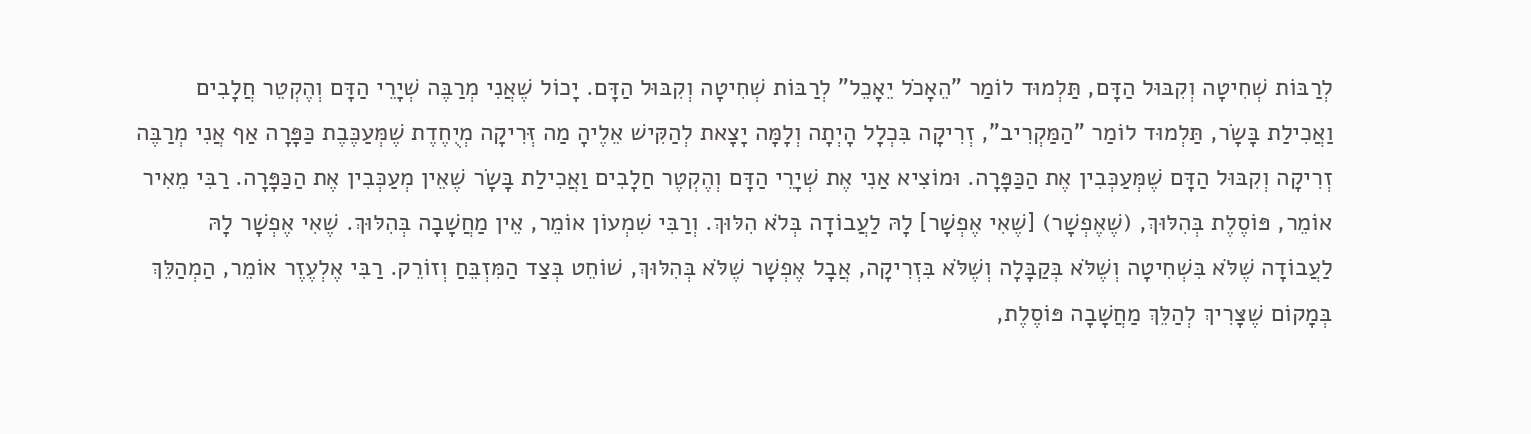לְרַבּוֹת שְׁחִיטָה וְקִבּוּל הַדָּם, תַּלְמוּד לוֹמַר "הֵאָכֹל יֵאָכֵל" לְרַבּוֹת שְׁחִיטָה וְקִבּוּל הַדָּם. יָכוֹל שֶׁאֲנִי מְרַבֶּה שְׁיָרֵי הַדָּם וְהֶקְטֵר חֲלָבִים וַאֲכִילַת בָּשָׂר, תַּלְמוּד לוֹמַר "הַמַּקְרִיב", זְרִיקָה בִּכְלָל הָיְתָה וְלָמָּה יָצָאת לְהַקִּישׁ אֵלֶיהָ מַה זְּרִיקָה מְיֻחֶדֶת שֶׁמְּעַכֶּבֶת כַּפָּרָה אַף אֲנִי מְרַבֶּה זְרִיקָה וְקִבּוּל הַדָּם שֶׁמְּעַכְּבִין אֶת הַכַּפָּרָה. וּמוֹצִיא אַנִי אֶת שְׁיָרֵי הַדָּם וְהֶקְטֶר חַלָבִים וַאֲכִילַת בָּשָׂר שֶׁאֵין מְעַכְּבִין אֶת הַכַּפָּרָה. רַבִּי מֵאִיר אוֹמֵר, פּוֹסֶלֶת בְּהִלּוּךְ, (שֶׁאֶפְשָׁר) [שֶׁאִי אֶפְשָׁר] לָהּ לַעֲבוֹדָה בְּלֹא הִלּוּךְ. וְרַבִּי שִׁמְעוֹן אוֹמֵר, אֵין מַחֲשָׁבָה בְּהִלּוּךְ. שֶׁאִי אֶפְשָׁר לָהּ לַעֲבוֹדָה שֶׁלֹּא בִּשְׁחִיטָה וְשֶׁלֹּא בְּקַבָּלָה וְשֶׁלֹּא בִּזְרִיקָה, אֲבָל אֶפְשָׁר שֶׁלֹּא בְּהִלּוּךְ, שׁוֹחֵט בְּצַד הַמִּזְבֵּחַ וְזוֹרֵק. רַבִּי אֶלְעֶזֶר אוֹמֵר, הַמְהַלֵּךְ בְּמָקוֹם שֶׁצָּרִיךְ לְהַלֵּךְ מַחֲשָׁבָה פּוֹסֶלֶת,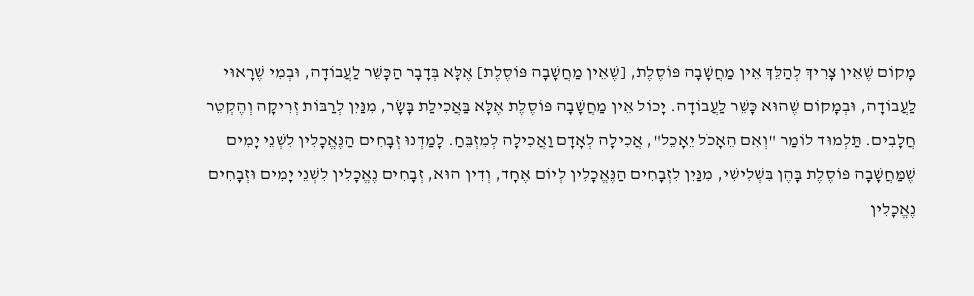מָקוֹם שֶׁאֵין צָרִיךְ לְהַלֵּךְ אֵין מַחֲשָׁבָה פּוֹסֶלֶת, [שֶׁאֵין מַחֲשָׁבָה פּוֹסֶלֶת] אֶלָּא בְּדָבָר הַכָּשֵׁר לַעֲבוֹדָה, וּבְמִי שֶׁרָאוּי לַעֲבוֹדָה, וּבְמָקוֹם שֶׁהוּא כָּשֵׁר לַעֲבוֹדָה. יָכוֹל אֵין מַחֲשָׁבָה פּוֹסֶלֶת אֶלָּא בַּאֲכִילַת בָּשָׂר, מִנַּיִן לְרַבּוֹת זְרִיקָה וְהֶקְטֵר חֲלָבִים. תַּלְמוּד לוֹמַר "וְאִם הֵאָכֹל יֵאָכֵל", אֲכִילָה לְאָדָם וַאֲכִילָה לְמִזְבֵּחַ. לָמַדְנוּ זְבָחִים הַנֶּאֱכָלִין לִשְׁנֵי יָמִים שֶׁמַּחֲשָׁבָה פּוֹסֶלֶת בָּהֶן בִּשְׁלִישִׁי, מִנַּיִן לִזְבָחִים הַנֶּאֱכָלִין לְיוֹם אֶחָד, וְדִין הוּא, זְבָחִים נֶאֱכָלִין לִשְׁנֵי יָמִים וּזְבָחִים נֶאֱכָלִין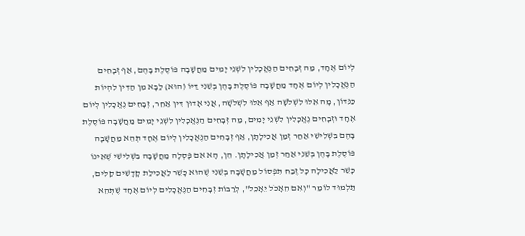לְיוֹם אֶחָד, מַה זְּבָחִים הַנֶּאֱכָלִין לִשְׁנֵי יָמִים מַחֲשָׁבָה פּוֹסֶלֶת בָּהֶם, אַף זְבָחִים הַנֶּאֱכָלִין לְיוֹם אֶחָד מַחֲשָׁבָה פּוֹסֶלֶת בָּהֶן בְּשֵׁנִי דַּיּוֹ (הוּא) לַבָּא מִן הַדִּין לִהְיוֹת כַּנִּדּוֹן, מָה אֵלּוּ לִשְׁלֹשָׁה אַף אֵלּוּ לִשְׁלֹשָׁה, אֲנִי אָדוּן דִּין אַחֵר, זְבָחִים נֶאֱכָלִין לְיוֹם אֶחָד וּזְבָחִים נֶאֱכָלִין לִשְׁנֵי יָמִים, מַה זְּבָחִים הַנֶּאֱכָלִין לִשְׁנֵי יָמִים מַחֲשָׁבָה פּוֹסֶלֶת בָּהֶם בִּשְׁלִישִׁי אַחַר זְמַן אֲכִילָתָן, אַף זְבָחִים הַנֶּאֱכָלִין לְיוֹם אֶחָד תְּהֵא מַחֲשָׁבָה פּוֹסֶלֶת בָּהֶן בְּשֵׁנִי אַחַר זְמַן אֲכִילָתָן. הֵן, הָא אִם פָּסְלָה מַחֲשָׁבָה בִּשְׁלִישִׁי שֶׁאֵינוֹ כָּשֵׁר לַאֲכִילָה כָּל זֶבַח תִּפְסוֹל מַחֲשָׁבָה בְּשֵׁנִי שֶׁהוּא כָּשֵׁר לַאֲכִילַת קָדָשִׁים קַלִּים, תַּלְמוּד לוֹמַר "וְאִם הֵאָכֹל יֵאָכֵל", לְרַבּוֹת זְבָחִים הַנֶּאֱכָלִים לְיוֹם אֶחָד שֶׁתְּהֵא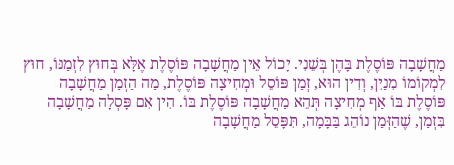מַחֲשָׁבָה פּוֹסֶלֶת בָּהֶן בְּשֵׁנִי. יָכוֹל אֵין מַחֲשָׁבָה פּוֹסֶלֶת אֶלָּא בְּחוּץ לִזְמַנּוֹ, חוּץ לִמְקוֹמוֹ מִנַיִן, וְדִין הוּא, זְמַן פּוֹסֵל וּמְחִיצָה פּוֹסֶלֶת, מַה הַזְמַן מַחֲשָׁבָה פּוֹסֶלֶת בּוֹ אַף מְחִיצָה תְּהֵא מַחֲשָׁבָה פּוֹסֶלֶת בּוֹ. הִין אִם פָּסְלָה מַחֲשָׁבָה בִּזְמַן, שֶׁהַזְּמַן נוֹהֵג בַּבָּמָה, תִּפָּסֵל מַחֲשָׁבָה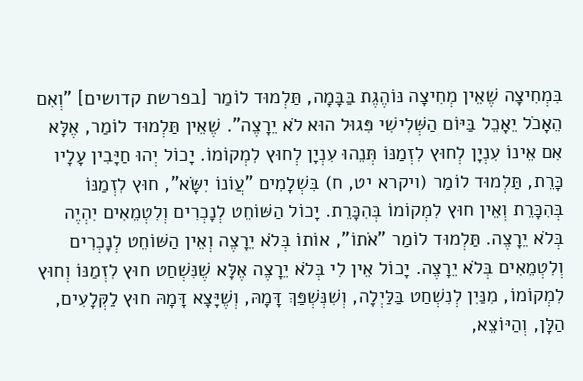בִּמְחִיצָה שֶׁאֵין מְחִיצָה נּוֹהֶגֶת בַּבָּמָה, תַּלְמוּד לוֹמַר [בפרשת קדושים] "וְאִם הֵאָכֹל יֵאָכֵל בַּיּוֹם הַשְּׁלִישִׁי פִּגוּל הוּא לֹא יֵרָצֶה". שֶׁאֵין תַּלְמוּד לוֹמַר, אֶלָּא אִם אֵינוֹ עִנְיָן לְחוּץ לִזְמַנּוֹ תְּנֵהוּ עִנְיָן לְחוּץ לִמְקוֹמוֹ. יָכוֹל יְהוּ חַיָּבִין עָלָיו כָּרֵת, תַּלְמוּד לוֹמַר (ויקרא יט, ח) בִּשְׁלָמִים "עֲוֹנוֹ יִשָּׂא", חוּץ לִזְמַנּוֹ בְּהִכָּרֵת וְאֵין חוּץ לִמְקוֹמוֹ בְּהִכָּרֵת. יָכוֹל הַשּׁוֹחֵט לְנָכְרִים וְלִטְמֵאִים יִהְיֶה בְּלֹא יֵרָצֶה. תַּלְמוּד לוֹמַר "אֹתוֹ", אוֹתוֹ בְּלֹא יֵרָצֶה וְאֵין הַשּׁוֹחֵט לְנָכְרִים וְלִטְמֵאִים בְּלֹא יֵרָצֶה. יָכוֹל אֵין לִי בְּלֹא יֵרָצֶה אֶלָּא שֶׁנִּשְׁחַט חוּץ לִזְמַנּוֹ וְחוּץ לִמְקוֹמוֹ, מִנַּיִן לְנִשְׁחַט בַּלַּיְלָה, וְשִׁנְּשְׁפַּךְ דָּמָהּ, וְשֶׁיָּצָא דָּמָהּ חוּץ לַקְּלָעִים, הַלָּן, וְהַיּוֹצֵא,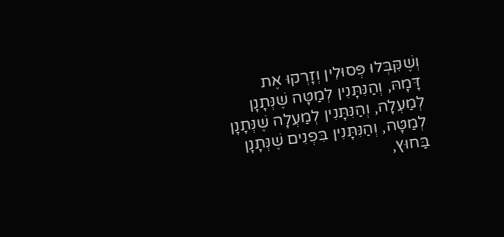וְשֶׁקִּבְּלוּ פְּסוּלִין וְזָרְקוּ אֶת דָּמָהּ, וְהַנִּתָּנִין לְמַטָּה שֶׁנְּתָנָן לְמַעְלָה, וְהַנִּתָּנִין לְמַעְלָה שֶׁנְּתָנָן לְמַטָּה, וְהַנִּתָּנִין בִּפְנִים שֶׁנְּתָנָן בַּחוּץ,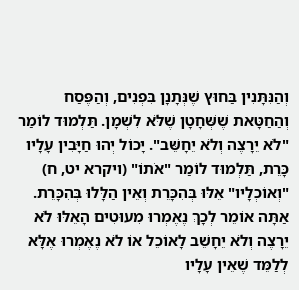וְהַנִּתָּנִין בַּחוּץ שֶׁנְּתָנָן בִּפְנִים, וְהַפֶּסַח וְהַחַטָּאת שֶׁשְּׁחָטָן שֶׁלֹּא לִשְׁמָן. תַּלְמוּד לוֹמַר "לֹא יֵרָצֶה וְלֹא יֵחָשֵּׁב". יָכוֹל יְהוּ חַיָּבִין עָלָיו כָּרֵת, תַּלְמוּד לוֹמַר "אֹתוֹ" (ויקרא יט, ח) "וְאוֹכְלָיו" אֵלּוּ בְּהִכָּרֵת וְאֵין הַלָּלוּ בְּהִכָּרֵת. אַתָּה אוֹמֵר לְכָךְ נֶאֶמְרוּ מִעוּטִים הָאֵלּוּ לֹא יֵרָצֶה וְלֹא יֵחָשֵׁב לָאוֹכֵל אוֹ לֹא נֶאֶמְרוּ אֶלָּא לְלַמֵּד שֶׁאֵין עָלָיו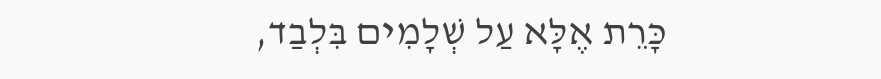כָּרֵת אֶלָּא עַל שְׁלָמִים בִּלְבַד,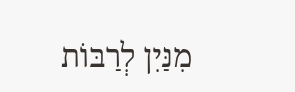מִנַּיִן לְרַבּוֹת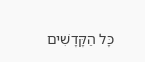כָּל הַקָּדָשִׁים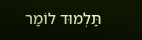תַּלְמוּד לוֹמַר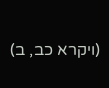(ויקרא כב, ב)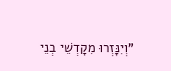"וְיִנָּזְרוּ מִקָדְשֵׁי בְנֵי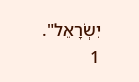יִשְׂרָאֵל".
1